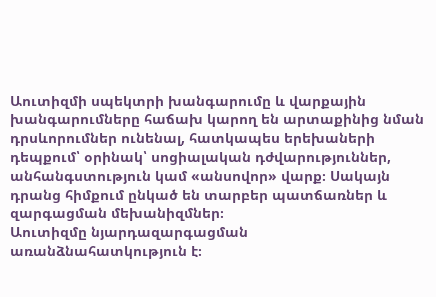Աուտիզմի սպեկտրի խանգարումը և վարքային խանգարումները հաճախ կարող են արտաքինից նման դրսևորումներ ունենալ, հատկապես երեխաների դեպքում՝ օրինակ՝ սոցիալական դժվարություններ, անհանգստություն կամ «անսովոր» վարք։ Սակայն դրանց հիմքում ընկած են տարբեր պատճառներ և զարգացման մեխանիզմներ։
Աուտիզմը նյարդազարգացման առանձնահատկություն է։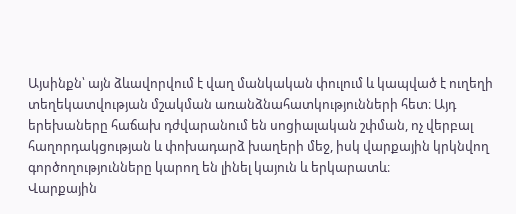Այսինքն՝ այն ձևավորվում է վաղ մանկական փուլում և կապված է ուղեղի տեղեկատվության մշակման առանձնահատկությունների հետ։ Այդ երեխաները հաճախ դժվարանում են սոցիալական շփման, ոչ վերբալ հաղորդակցության և փոխադարձ խաղերի մեջ, իսկ վարքային կրկնվող գործողությունները կարող են լինել կայուն և երկարատև։
Վարքային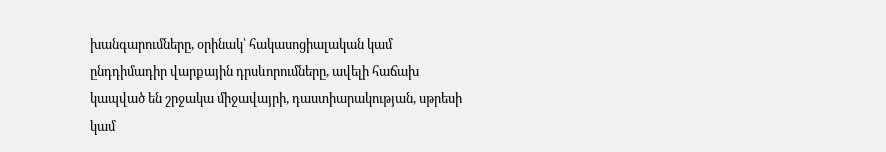խանգարումները, օրինակ՝ հակասոցիալական կամ ընդդիմադիր վարքային դրսևորումները, ավելի հաճախ կապված են շրջակա միջավայրի, դաստիարակության, սթրեսի կամ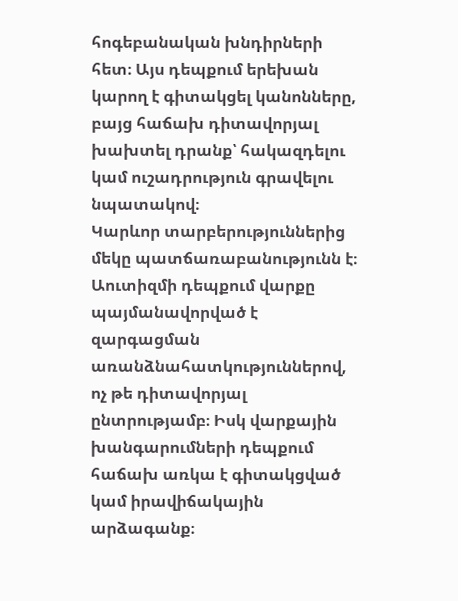հոգեբանական խնդիրների հետ։ Այս դեպքում երեխան կարող է գիտակցել կանոնները, բայց հաճախ դիտավորյալ խախտել դրանք՝ հակազդելու կամ ուշադրություն գրավելու նպատակով։
Կարևոր տարբերություններից մեկը պատճառաբանությունն է։ Աուտիզմի դեպքում վարքը պայմանավորված է զարգացման առանձնահատկություններով, ոչ թե դիտավորյալ ընտրությամբ։ Իսկ վարքային խանգարումների դեպքում հաճախ առկա է գիտակցված կամ իրավիճակային արձագանք։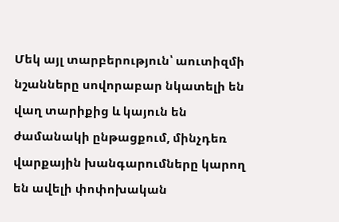Մեկ այլ տարբերություն՝ աուտիզմի նշանները սովորաբար նկատելի են վաղ տարիքից և կայուն են ժամանակի ընթացքում, մինչդեռ վարքային խանգարումները կարող են ավելի փոփոխական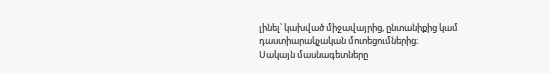լինել՝ կախված միջավայրից, ընտանիքից կամ դաստիարակչական մոտեցումներից։
Սակայն մասնագետները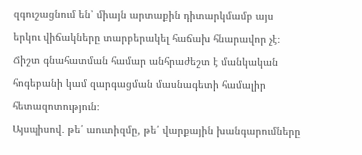զգուշացնում են՝ միայն արտաքին դիտարկմամբ այս երկու վիճակները տարբերակել հաճախ հնարավոր չէ։ Ճիշտ գնահատման համար անհրաժեշտ է մանկական հոգեբանի կամ զարգացման մասնագետի համալիր հետազոտություն։
Այսպիսով․ թե՛ աուտիզմը, թե՛ վարքային խանգարումները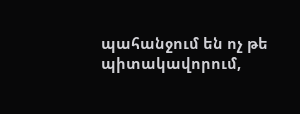պահանջում են ոչ թե պիտակավորում,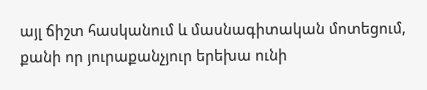այլ ճիշտ հասկանում և մասնագիտական մոտեցում, քանի որ յուրաքանչյուր երեխա ունի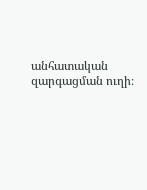անհատական զարգացման ուղի։